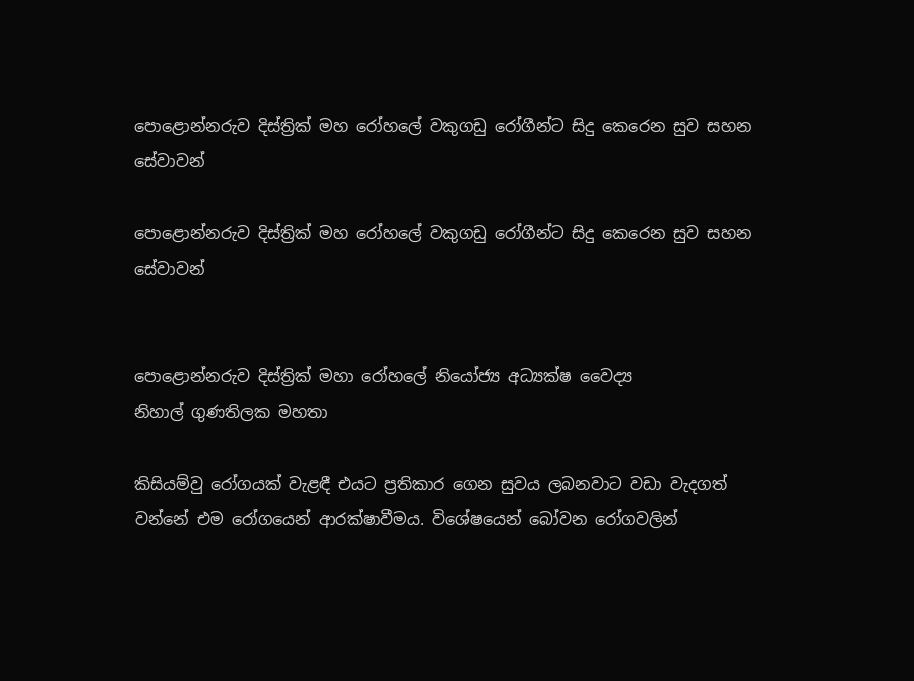පොළොන්නරුව දිස්ත්‍රික් මහ රෝහලේ වකුගඩු රෝගීන්ට සිදු කෙරෙන සුව සහන සේවාවන්

පොළොන්නරුව දිස්ත්‍රික් මහ රෝහලේ වකුගඩු රෝගීන්ට සිදු කෙරෙන සුව සහන සේවාවන්


පොළොන්නරුව දිස්ත්‍රික් මහා රෝහලේ නියෝජ්‍ය අධ්‍යක්ෂ වෛද්‍ය
නිහාල් ගුණතිලක මහතා

කිසියම්වු රෝගයක් වැළඳී එයට ප්‍රතිකාර ගෙන සුවය ලබනවාට වඩා වැදගත් වන්නේ එම රෝගයෙන් ආරක්ෂාවීමය. විශේෂයෙන් බෝවන රෝගවලින්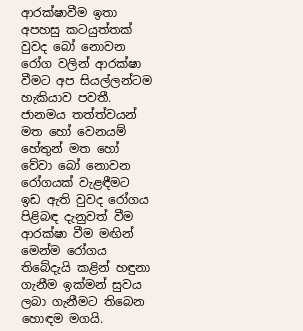ආරක්ෂාවීම ඉතා අපහසු කටයුත්තක් වුවද බෝ නොවන රෝග වලින් ආරක්ෂා වීමට අප සියල්ලන්ටම හැකියාව පවතී. ජානමය තත්ත්වයන් මත හෝ වෙනයම් හේතුන් මත හෝ වේවා බෝ නොවන රෝගයක් වැළඳීමට ඉඩ ඇති වුවද රෝගය පිළිබඳ දැනුවත් වීම ආරක්ෂා වීම මඟින් මෙන්ම රෝගය තිබේදැයි කළින් හඳුනා ගැනීම ඉක්මන් සුවය ලබා ගැනීමට තිබෙන හොඳම මගයි.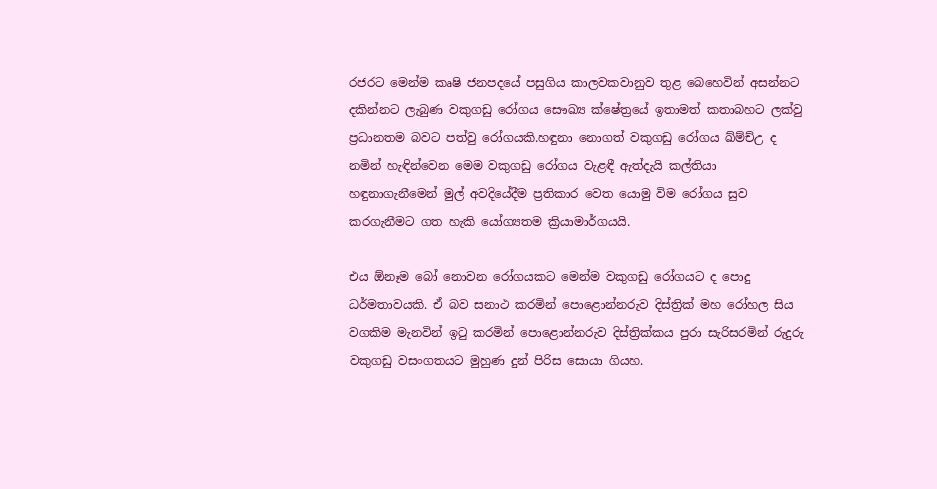රජරට මෙන්ම කෘෂි ජනපදයේ පසුගිය කාලවකවානුව තුළ බෙහෙවින් අසන්නට දකින්නට ලැබුණ වකුගඩු රෝගය සෞඛ්‍ය ක්ෂේත්‍රයේ ඉතාමත් කතාබහට ලක්වු ප්‍රධානතම බවට පත්වු රෝගයකි.හඳුනා නොගත් වකුගඩු රෝගය ඛ්ම්ච්උ ද නමින් හැඳින්වෙන මෙම වකුගඩු රෝගය වැළඳී ඇත්දැයි කල්තියා හඳුනාගැනීමෙන් මුල් අවදියේදීම ප්‍රතිකාර වෙත යොමු විම රෝගය සුව කරගැනීමට ගත හැකි යෝග්‍යතම ක්‍රියාමාර්ගයයි.

එය ඕනෑම බෝ නොවන රෝගයකට මෙන්ම වකුගඩු රෝගයට ද පොදු ධර්මතාවයකි. ඒ බව සනාථ කරමින් පොළොන්නරුව දිස්ත්‍රික් මහ රෝහල සිය වගකිම මැනවින් ඉටු කරමින් පොළොන්නරුව දිස්ත්‍රික්කය පුරා සැරිසරමින් රුදුරු වකුගඩු වසංගතයට මුහුණ දුන් පිරිස සොයා ගියහ.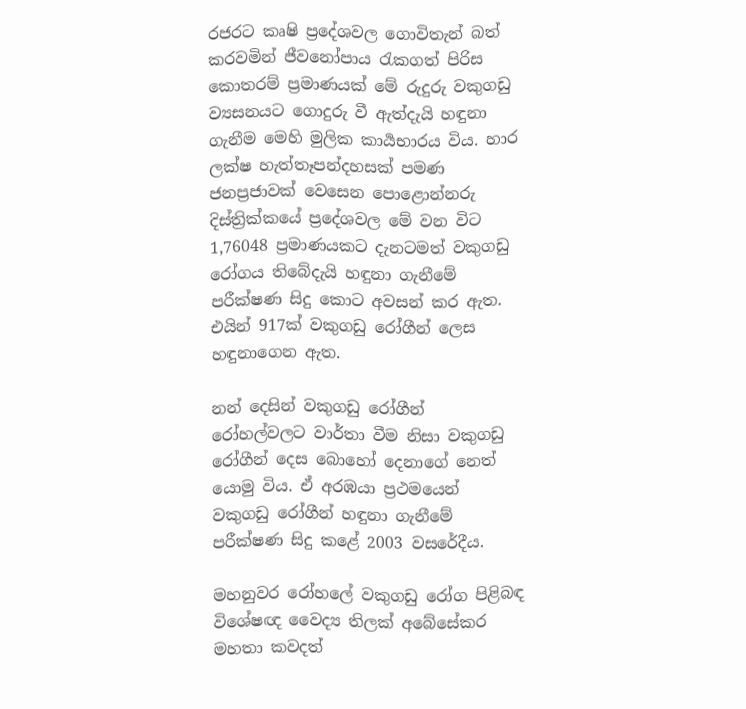රජරට කෘෂි ප්‍රදේශවල ගොවිතැන් බත් කරවමින් ජීවනෝපාය රැකගත් පිරිස කොතරම් ප්‍රමාණයක් මේ රුදුරු වකුගඩු ව්‍යසනයට ගොදුරු වී ඇත්දැයි හඳුනා ගැනීම මෙහි මුලික කාර්‍යභාරය විය. හාර ලක්ෂ හැත්තෑපන්දහසක් පමණ ජනප්‍රජාවක් වෙසෙන පොළොන්නරු දිස්ත්‍රික්කයේ ප්‍රදේශවල මේ වන විට 1,76048 ප්‍රමාණයකට දැනටමත් වකුගඩු රෝගය තිබේදැයි හඳුනා ගැනීමේ පරීක්ෂණ සිදු කොට අවසන් කර ඇත. එයින් 917ක් වකුගඩු රෝගීන් ලෙස හඳුනාගෙන ඇත.

නන් දෙසින් වකුගඩු රෝගීන් රෝහල්වලට වාර්තා වීම නිසා වකුගඩු රෝගීන් දෙස බොහෝ දෙනාගේ නෙත් යොමු විය. ඒ අරඹයා ප්‍රථමයෙන් වකුගඩු රෝගීන් හඳුනා ගැනීමේ පරීක්ෂණ සිදු කළේ 2003 වසරේදීය.

මහනුවර රෝහලේ වකුගඩු රෝග පිළිබඳ විශේෂඥ වෛද්‍ය තිලක් අබේසේකර මහතා කවදත්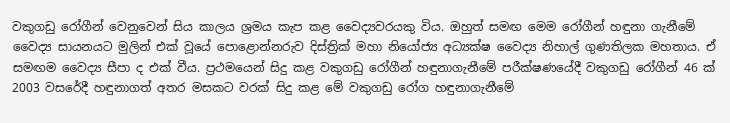වකුගඩු රෝගීන් වෙනුවෙන් සිය කාලය ශ්‍රමය කැප කළ වෛද්‍යවරයකු විය. ඔහුත් සමඟ මෙම රෝගීන් හඳුනා ගැනීමේ වෛද්‍ය සායනයට මුලින් එක් වූයේ පොළොන්නරුව දිස්ත්‍රික් මහා නියෝජ්‍ය අධ්‍යක්ෂ වෛද්‍ය නිහාල් ගුණතිලක මහතාය. ඒ සමඟම වෛද්‍ය සීපා ද එක් වීය. ප්‍රථමයෙන් සිදු කළ වකුගඩු රෝගීන් හඳුනාගැනීමේ පරීක්ෂණයේදී වකුගඩු රෝගීන් 46 ක් 2003 වසරේදී හඳුනාගත් අතර මසකට වරක් සිදු කළ මේ වකුගඩු රෝග හඳුනාගැනීමේ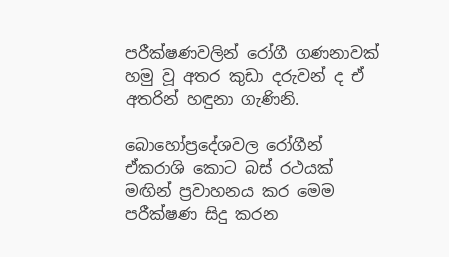පරීක්ෂණවලින් රෝගී ගණනාවක් හමු වූ අතර කුඩා දරුවන් ද ඒ අතරින් හඳුනා ගැණිනි.

බොහෝප්‍රදේශවල රෝගීන් ඒකරාශි කොට බස් රථයක් මඟින් ප්‍රවාහනය කර මෙම පරීක්ෂණ සිදු කරන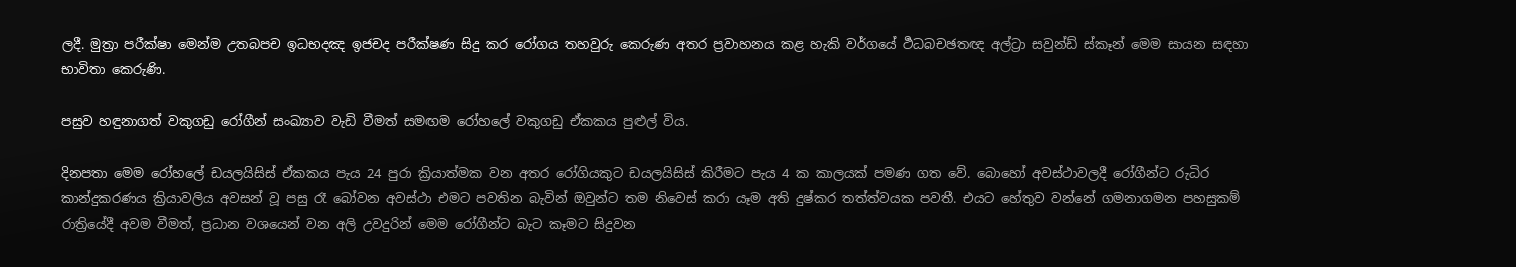ලදී. මුත්‍රා පරීක්ෂා මෙන්ම උතබපච ඉධභදඤ ඉජචද පරීක්ෂණ සිදු කර රෝගය තහවුරු කෙරුණ අතර ප්‍රවාහනය කළ හැකි වර්ගයේ ර්‍ථධබචඡතඥ අල්ට්‍රා සවුන්ඩ් ස්කෑන් මෙම සායන සඳහා භාවිතා කෙරුණි.

පසුව හඳුනාගත් වකුගඩු රෝගීන් සංඛ්‍යාව වැඩි වීමත් සමඟම රෝහලේ වකුගඩු ඒකකය පුළුල් විය.

දිනපතා මෙම රෝහලේ ඩයලයිසිස් ඒකකය පැය 24 පුරා ක්‍රියාත්මක වන අතර රෝගියකුට ඩයලයිසිස් කිරීමට පැය 4 ක කාලයක් පමණ ගත වේ. බොහෝ අවස්ථාවලදී රෝගීන්ට රුධිර කාන්දුකරණය ක්‍රියාවලිය අවසන් වූ පසු රෑ බෝවන අවස්ථා එමට පවතින බැවින් ඔවුන්ට තම නිවෙස් කරා යෑම අති දුෂ්කර තත්ත්වයක පවතී. එයට හේතුව වන්නේ ගමනාගමන පහසුකම් රාත්‍රියේදී අවම වීමත්, ප්‍රධාන වශයෙන් වන අලි උවදුරින් මෙම රෝගීන්ට බැට කෑමට සිදුවන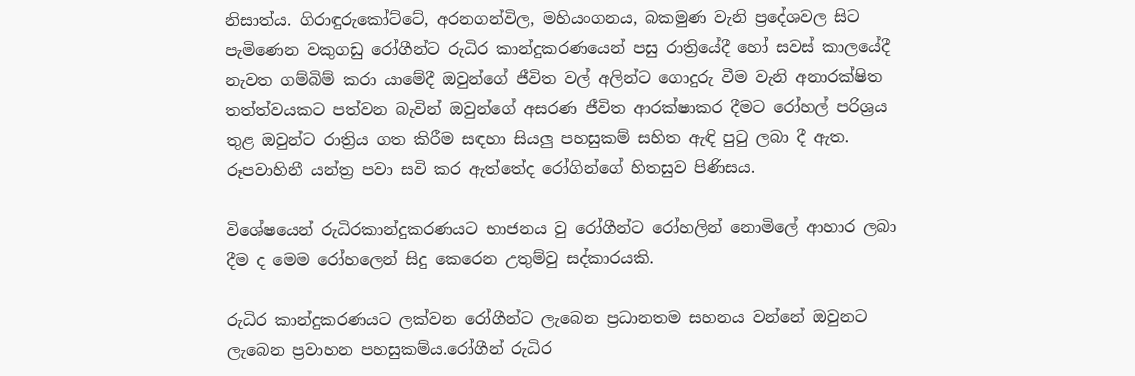නිසාත්ය. ගිරාඳුරුකෝට්ටේ, අරනගන්විල, මහියංගනය, බකමුණ වැනි ප්‍රදේශවල සිට පැමිණෙන වකුගඩු රෝගීන්ට රුධිර කාන්දුකරණයෙන් පසු රාත්‍රියේදී හෝ සවස් කාලයේදී නැවත ගම්බිම් කරා යාමේදී ඔවුන්ගේ ජීවිත වල් අලින්ට ගොදුරු වීම වැනි අනාරක්ෂිත තත්ත්වයකට පත්වන බැවින් ඔවුන්ගේ අසරණ ජීවිත ආරක්ෂාකර දීමට රෝහල් පරිශ්‍රය තුළ ඔවුන්ට රාත්‍රිය ගත කිරීම සඳහා සියලු පහසුකම් සහිත ඇඳි පුටු ලබා දී ඇත. රූපවාහිනී යන්ත්‍ර පවා සවි කර ඇත්තේද රෝගින්ගේ හිතසුව පිණිසය.

විශේෂයෙන් රුධිරකාන්දුකරණයට භාජනය වු රෝගීන්ට රෝහලින් නොමිලේ ආහාර ලබා දීම ද මෙම රෝහලෙන් සිදු කෙරෙන උතුම්වු සද්කාරයකි.

රුධිර කාන්දුකරණයට ලක්වන රෝගීන්ට ලැබෙන ප්‍රධානතම සහනය වන්නේ ඔවුනට ලැබෙන ප්‍රවාහන පහසුකම්ය.රෝගීන් රුධිර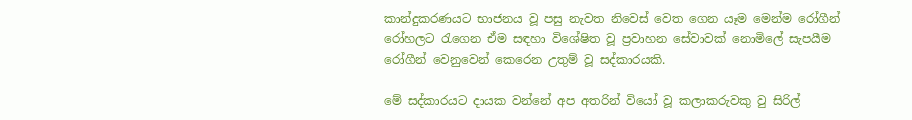කාන්දුකරණයට භාජනය වූ පසු නැවත නිවෙස් වෙත ගෙන යෑම මෙන්ම රෝගීන් රෝහලට රැගෙන ඒම සඳහා විශේෂිත වූ ප්‍රවාහන සේවාවක් නොමිලේ සැපයීම රෝගීන් වෙනුවෙන් කෙරෙන උතුම් වූ සද්කාරයකි.

මේ සද්කාරයට දායක වන්නේ අප අතරින් වියෝ වූ කලාකරුවකු වු සිරිල්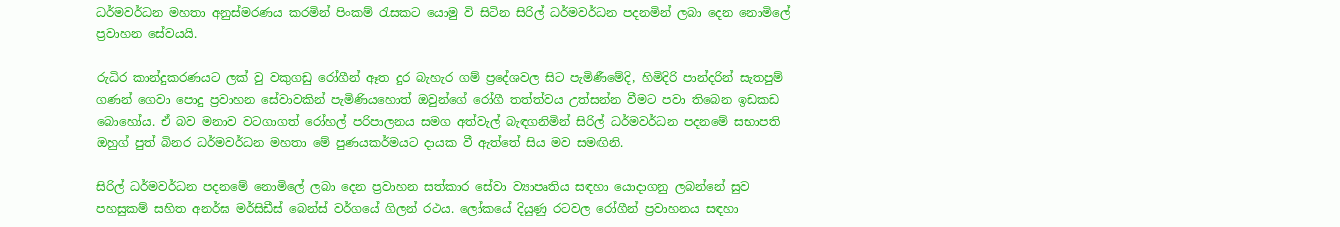ධර්මවර්ධන මහතා අනුස්මරණය කරමින් පිංකම් රැසකට යොමු වි සිටින සිරිල් ධර්මවර්ධන පදනමින් ලබා දෙන නොමිලේ ප්‍රවාහන සේවයයි.

රුධිර කාන්දුකරණයට ලක් වු වකුගඩු රෝගීන් ඈත දුර බැහැර ගම් ප්‍රදේශවල සිට පැමිණීමේදි, හිමිදිරි පාන්දරින් සැතපුම් ගණන් ගෙවා පොදු ප්‍රවාහන සේවාවකින් පැමිණියහොත් ඔවුන්ගේ රෝගී තත්ත්වය උත්සන්න වීමට පවා තිබෙන ඉඩකඩ බොහෝය. ඒ බව මනාව වටගාගත් රෝහල් පරිපාලනය සමග අත්වැල් බැඳගනිමින් සිරිල් ධර්මවර්ධන පදනමේ සභාපති ඔහුග් පුත් බිනර ධර්මවර්ධන මහතා මේ පුණයකර්මයට දායක වී ඇත්තේ සිය මව සමඟිනි.

සිරිල් ධර්මවර්ධන පදනමේ නොමිලේ ලබා දෙන ප්‍රවාහන සත්කාර සේවා ව්‍යාපෘතිය සඳහා යොදාගනු ලබන්නේ සුව පහසුකම් සහිත අනර්ඝ මර්සිඩීස් බෙන්ස් වර්ගයේ ගිලන් රථය. ලෝකයේ දියුණු රටවල රෝගීන් ප්‍රවාහනය සඳහා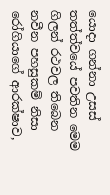යොදා ගන්නා උසස් තත්ත්වයේ පවතින මෙම ගිලන් රථවල තිබෙන නවීන පහසුකම් නිසා රෝගියාගේ ආරක්ෂාව,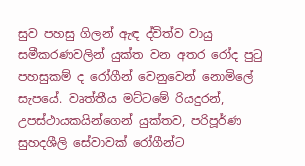සුව පහසු ගිලන් ඇඳ ද්විත්ව වායු සමීකරණවලින් යුක්ත වන අතර රෝද පුටු පහසුකම් ද රෝගීන් වෙනුවෙන් නොමිලේ සැපයේ. වෘත්තීය මට්ටමේ රියදුරන්, උපස්ථායකයින්ගෙන් යුක්තව, පරිපූර්ණ සුහදශීලි සේවාවක් රෝගීන්ට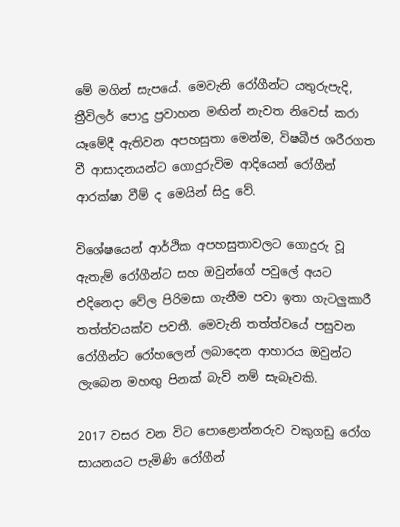මේ මගින් සැපයේ. මෙවැනි රෝගීන්ට යතුරුපැදි, ත්‍රීවිලර් පොදු ප්‍රවාහන මඟින් නැවත නිවෙස් කරා යෑමේදී ඇතිවන අපහසුතා මෙන්ම, විෂබීජ ශරීරගත වී ආසාදනයන්ට ගොදුරුවිම ආදියෙන් රෝගීන් ආරක්ෂා වීම් ද මෙයින් සිදු වේ.

විශේෂයෙන් ආර්ථික අපහසුතාවලට ගොදුරු වූ ඇතැම් රෝගීන්ට සහ ඔවුන්ගේ පවුලේ අයට එදිනෙදා වේල පිරිමසා ගැනීම පවා ඉතා ගැටලුකාරී තත්ත්වයක්ව පවතී. මෙවැනි තත්ත්වයේ පසුවන රෝගීන්ට රෝහලෙන් ලබාදෙන ආහාරය ඔවුන්ට ලැබෙන මහඟු පිනක් බැව් නම් සැබෑවකි.

2017 වසර වන විට පොළොන්නරුව වකුගඩු රෝග සායනයට පැමිණි රෝගීන්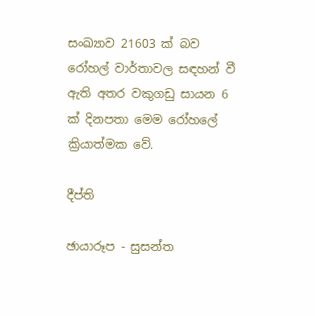සංඛ්‍යාව 21603 ක් බව රෝහල් වාර්තාවල සඳහන් වී ඇති අතර වකුගඩු සායන 6 ක් දිනපතා මෙම රෝහලේ ක්‍රියාත්මක වේ.

දීප්ති

ඡායාරූප - සුසන්ත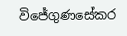විජේගුණසේකර